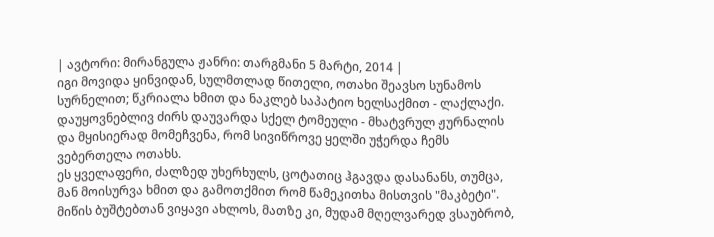| ავტორი: მირანგულა ჟანრი: თარგმანი 5 მარტი, 2014 |
იგი მოვიდა ყინვიდან, სულმთლად წითელი, ოთახი შეავსო სუნამოს სურნელით; წკრიალა ხმით და ნაკლებ საპატიო ხელსაქმით - ლაქლაქი.
დაუყოვნებლივ ძირს დაუვარდა სქელ ტომეული - მხატვრულ ჟურნალის და მყისიერად მომეჩვენა, რომ სივიწროვე ყელში უჭერდა ჩემს ვებერთელა ოთახს.
ეს ყველაფერი, ძალზედ უხერხულს, ცოტათიც ჰგავდა დასანანს, თუმცა, მან მოისურვა ხმით და გამოთქმით რომ წამეკითხა მისთვის "მაკბეტი".
მიწის ბუშტებთან ვიყავი ახლოს, მათზე კი, მუდამ მღელვარედ ვსაუბრობ,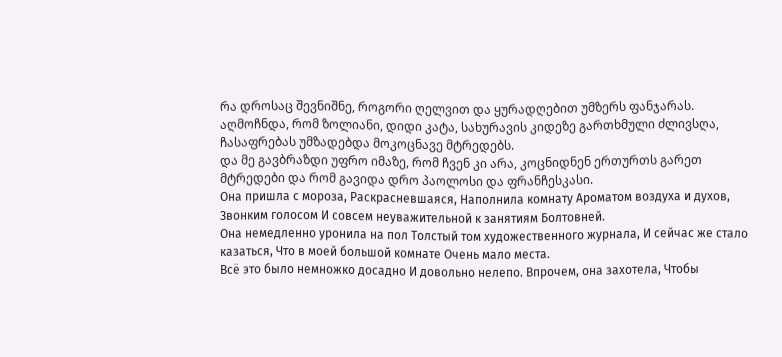რა დროსაც შევნიშნე, როგორი ღელვით და ყურადღებით უმზერს ფანჯარას.
აღმოჩნდა, რომ ზოლიანი, დიდი კატა, სახურავის კიდეზე გართხმული ძლივსღა, ჩასაფრებას უმზადებდა მოკოცნავე მტრედებს.
და მე გავბრაზდი უფრო იმაზე, რომ ჩვენ კი არა, კოცნიდნენ ერთურთს გარეთ მტრედები და რომ გავიდა დრო პაოლოსი და ფრანჩესკასი.
Она пришла с мороза, Раскрасневшаяся, Наполнила комнату Ароматом воздуха и духов, Звонким голосом И совсем неуважительной к занятиям Болтовней.
Она немедленно уронила на пол Толстый том художественного журнала, И сейчас же стало казаться, Что в моей большой комнате Очень мало места.
Всё это было немножко досадно И довольно нелепо. Впрочем, она захотела, Чтобы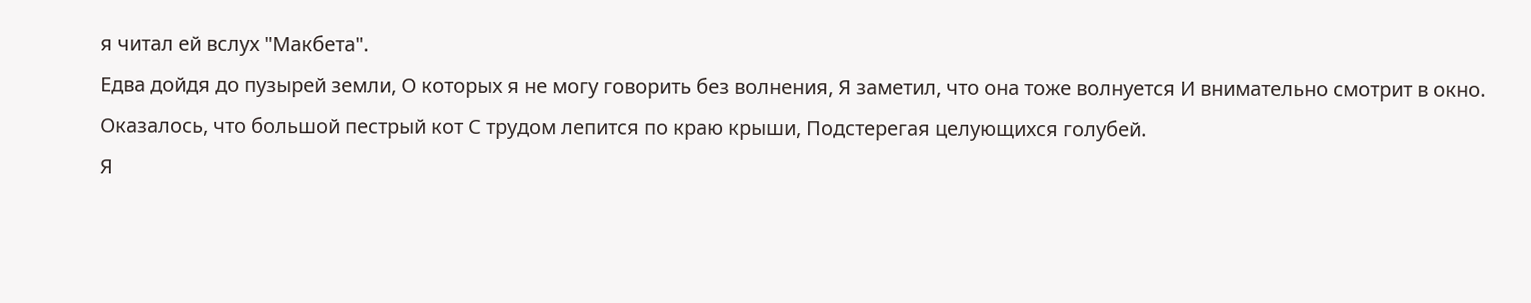я читал ей вслух "Макбета".
Едва дойдя до пузырей земли, О которых я не могу говорить без волнения, Я заметил, что она тоже волнуется И внимательно смотрит в окно.
Оказалось, что большой пестрый кот С трудом лепится по краю крыши, Подстерегая целующихся голубей.
Я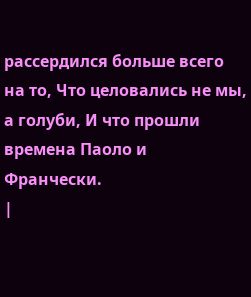рассердился больше всего на то, Что целовались не мы, а голуби, И что прошли времена Паоло и Франчески.
|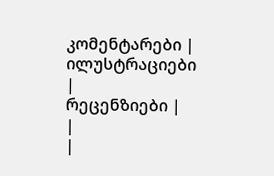კომენტარები |
ილუსტრაციები |
რეცენზიები |
|
|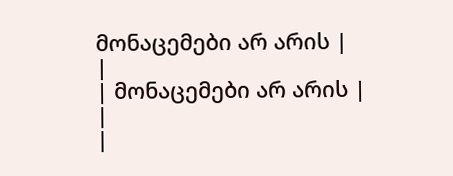მონაცემები არ არის |
|
| მონაცემები არ არის |
|
|